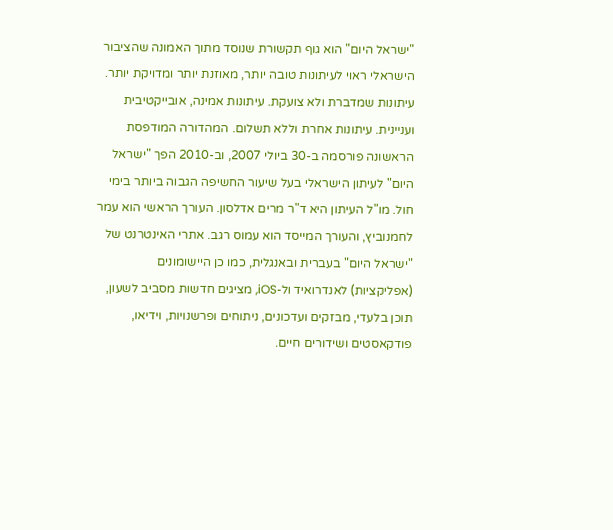"ישראל היום" הוא גוף תקשורת שנוסד מתוך האמונה שהציבור הישראלי ראוי לעיתונות טובה יותר, מאוזנת יותר ומדויקת יותר. עיתונות שמדברת ולא צועקת. עיתונות אמינה, אובייקטיבית ועניינית. עיתונות אחרת וללא תשלום. המהדורה המודפסת הראשונה פורסמה ב-30 ביולי 2007, וב-2010 הפך "ישראל היום" לעיתון הישראלי בעל שיעור החשיפה הגבוה ביותר בימי חול. מו"ל העיתון היא ד"ר מרים אדלסון. העורך הראשי הוא עמר לחמנוביץ, והעורך המייסד הוא עמוס רגב. אתרי האינטרנט של "ישראל היום" בעברית ובאנגלית, כמו כן היישומונים (אפליקציות) לאנדרואיד ול-iOS, מציגים חדשות מסביב לשעון, תוכן בלעדי, מבזקים ועדכונים, ניתוחים ופרשנויות, וידיאו, פודקאסטים ושידורים חיים.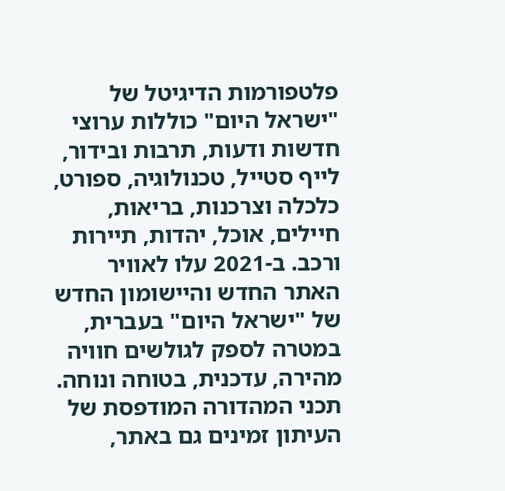פלטפורמות הדיגיטל של "ישראל היום" כוללות ערוצי חדשות ודעות, תרבות ובידור, לייף סטייל, טכנולוגיה, ספורט, כלכלה וצרכנות, בריאות, חיילים, אוכל, יהדות, תיירות ורכב. ב-2021 עלו לאוויר האתר החדש והיישומון החדש של "ישראל היום" בעברית, במטרה לספק לגולשים חוויה מהירה, עדכנית, בטוחה ונוחה. תכני המהדורה המודפסת של העיתון זמינים גם באתר,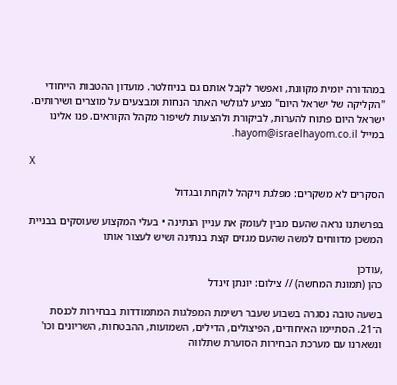במהדורה יומית מקוונת, ואפשר לקבל אותם גם בניוזלטר. מועדון ההטבות הייחודי "הקליקה של ישראל היום" מציע לגולשי האתר הנחות ומבצעים על מוצרים ושירותים. ישראל היום פתוח להערות, לביקורת ולהצעות לשיפור מקהל הקוראים. פנו אלינו במייל hayom@israelhayom.co.il.

X

הסקרים לא משקרים: מפלגת ויקהל לוקחת ובגדול

בפרשתנו נראה שהעם מבין לעומק את עניין הנתינה • בעלי המקצוע שעוסקים בבניית המשכן מדווחים למשה שהעם מגזים קצת בנתינה ושיש לעצור אותו

,עודכן
כהן (תמונת המחשה) // צילום: יונתן זינדל

בשעה טובה נסגרה בשבוע שעבר רשימת המפלגות המתמודדות בבחירות לכנסת ה־21. הסתיימו האיחודים, הפיצולים, הדילים, השמועות, ההבטחות, השריונים וכו' ונשארנו עם מערכת הבחירות הסוערת שתלווה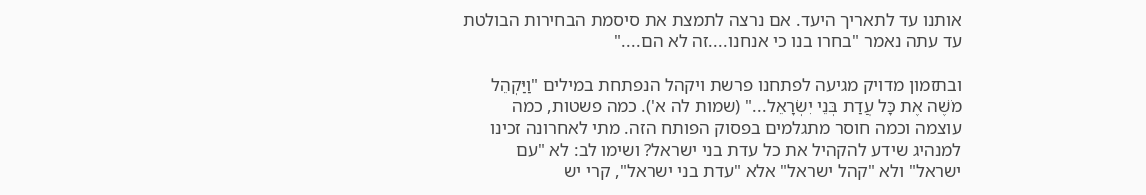אותנו עד לתאריך היעד. אם נרצה לתמצת את סיסמת הבחירות הבולטת עד עתה נאמר "בחרו בנו כי אנחנו....זה לא הם...."

ובתזמון מדויק מגיעה לפתחנו פרשת ויקהל הנפתחת במילים "וַיַּקְהֵל מֹשֶׁה אֶת כָּל עֲדַת בְּנֵי יִשְׂרָאֵל..." (שמות לה א'). כמה פשטות, כמה עוצמה וכמה חוסר מתגלמים בפסוק הפותח הזה. מתי לאחרונה זכינו למנהיג שידע להקהיל את כל עדת בני ישראל? ושימו לב: לא "עם ישראל" ולא "קהל ישראל" אלא "עדת בני ישראל", קרי יש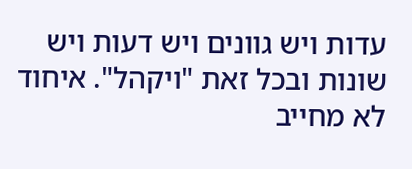עדות ויש גוונים ויש דעות ויש שונות ובכל זאת "ויקהל". איחוד לא מחייב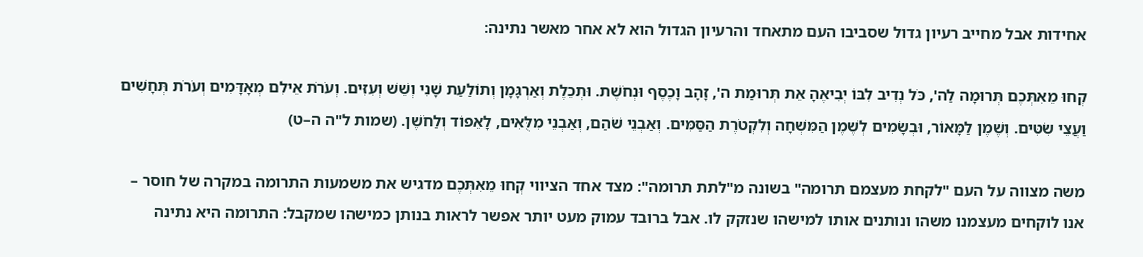אחידות אבל מחייב רעיון גדול שסביבו העם מתאחד והרעיון הגדול הוא לא אחר מאשר נתינה:

קְחוּ מֵאִתְּכֶם תְּרוּמָה לַה', כֹּל נְדִיב לִבּוֹ יְבִיאֶהָ אֵת תְּרוּמַת ה', זָהָב וָכֶסֶף וּנְחֹשֶׁת. וּתְכֵלֶת וְאַרְגָּמָן וְתוֹלַעַת שָׁנִי וְשֵׁשׁ וְעִזִּים. וְעֹרֹת אֵילִם מְאָדָּמִים וְעֹרֹת תְּחָשִׁים וַעֲצֵי שִׂטִּים. וְשֶׁמֶן לַמָּאוֹר, וּבְשָׂמִים לְשֶׁמֶן הַמִּשְׁחָה וְלִקְטֹרֶת הַסַּמִּים. וְאַבְנֵי שֹׁהַם, וְאַבְנֵי מִלֻּאִים, לָאֵפוֹד וְלַחֹשֶׁן. (שמות ל"ה ה–ט)

משה מצווה על העם "לקחת מעצמם תרומה" בשונה מ"לתת תרומה": מצד אחד הציווי קְחוּ מֵאִתְּכֶם מדגיש את משמעות התרומה במקרה של חוסר – אנו לוקחים מעצמנו משהו ונותנים אותו למישהו שנזקק לו. אבל ברובד עמוק מעט יותר אפשר לראות בנותן כמישהו שמקבל: התרומה היא נתינה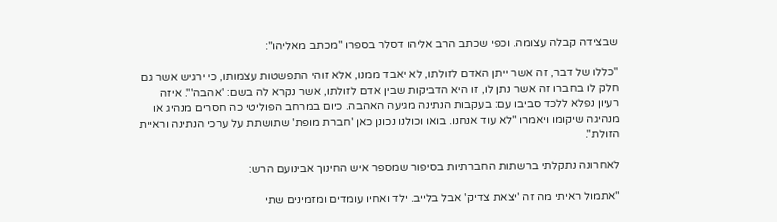שבצידה קבלה עצומה. וכפי שכתב הרב אליהו דסלר בספרו "מכתב מאליהו":

"כללו של דבר, זה אשר ייתן האדם לזולתו, לא יאבד ממנו, אלא זוהי התפשטות עצמותו, כי ירגיש אשר גם חלק לו בחברו זה אשר נתן לו, זו היא הדביקות שבין אדם לזולתו, אשר נקרא לה בשם: 'אהבה'". איזה רעיון נפלא ללכד סביבו עם: בעקבות הנתינה מגיעה האהבה. כיום במרחב הפוליטי כה חסרים מנהיג או מנהיגה שיקומו ויאמרו "לא עוד אנחנו. בואו וכולנו נכונן כאן 'חברת מופת' שתושתת על ערכי הנתינה וראיית הזולת".

לאחרונה נתקלתי ברשתות החברתיות בסיפור שמספר איש החינוך אבינועם הרש:

"אתמול ראיתי מה זה 'יצאת צדיק' אבל בלייב. ילד ואחיו עומדים ומזמינים שתי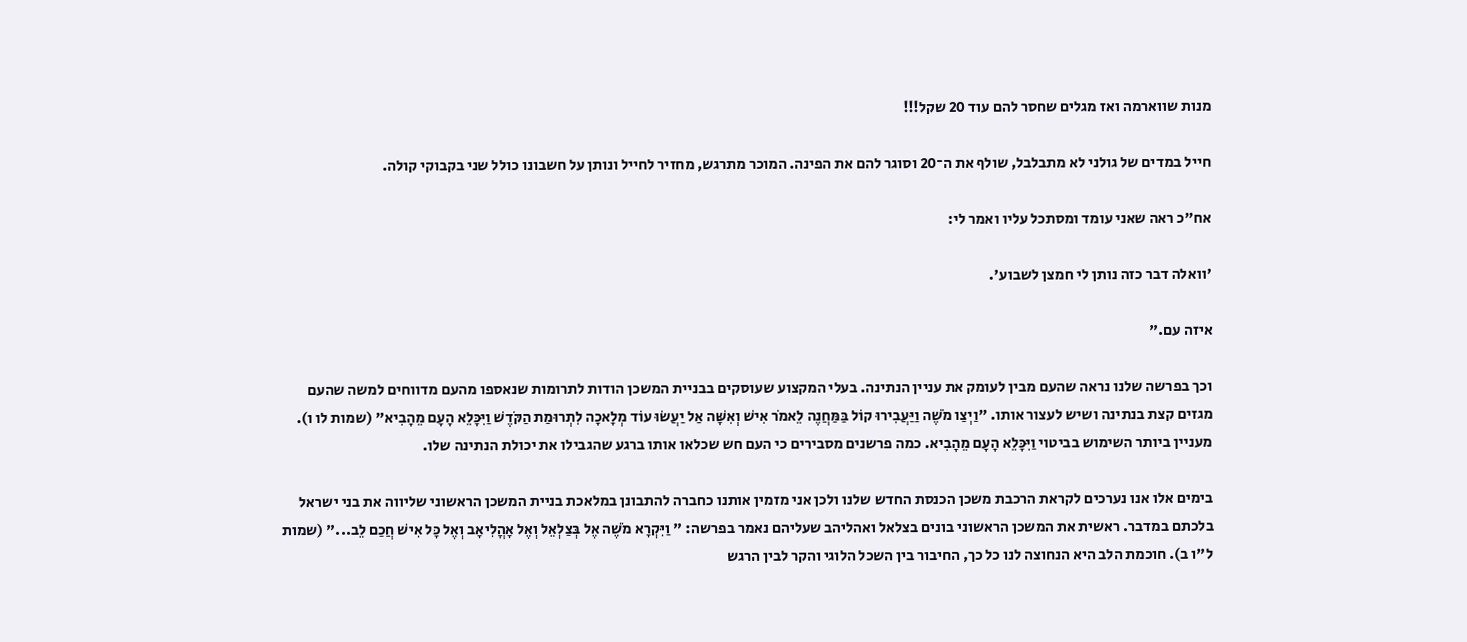מנות שווארמה ואז מגלים שחסר להם עוד 20 שקל!!!

חייל במדים של גולני לא מתבלבל, שולף את ה־20 וסוגר להם את הפינה. המוכר מתרגש, מחזיר לחייל ונותן על חשבונו כולל שני בקבוקי קולה.

אח"כ ראה שאני עומד ומסתכל עליו ואמר לי:

'וואלה דבר כזה נותן לי חמצן לשבוע'.

איזה עם."

וכך בפרשה שלנו נראה שהעם מבין לעומק את עניין הנתינה. בעלי המקצוע שעוסקים בבניית המשכן הודות לתרומות שנאספו מהעם מדווחים למשה שהעם מגזים קצת בנתינה ושיש לעצור אותו. "וַיְצַו מֹשֶׁה וַיַּעֲבִירוּ קוֹל בַּמַּחֲנֶה לֵאמֹר אִישׁ וְאִשָּׁה אַל יַעֲשׂוּ עוֹד מְלָאכָה לִתְרוּמַת הַקֹּדֶשׁ וַיִּכָּלֵא הָעָם מֵהָבִיא" (שמות לו ו). מעניין ביותר השימוש בביטוי וַיִּכָּלֵא הָעָם מֵהָבִיא. כמה פרשנים מסבירים כי העם חש שכלאו אותו ברגע שהגבילו את יכולת הנתינה שלו.

בימים אלו אנו נערכים לקראת הרכבת משכן הכנסת החדש שלנו ולכן אני מזמין אותנו כחברה להתבונן במלאכת בניית המשכן הראשוני שליווה את בני ישראל בלכתם במדבר. ראשית את המשכן הראשוני בונים בצלאל ואהליהב שעליהם נאמר בפרשה: " וַיִּקְרָא מֹשֶׁה אֶל בְּצַלְאֵל וְאֶל אָהֳלִיאָב וְאֶל כָּל אִישׁ חֲכַם לֵב..." (שמות ל"ו ב). חוכמת הלב היא הנחוצה לנו כל כך, החיבור בין השכל הלוגי והקר לבין הרגש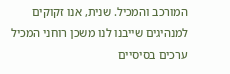המורכב והמכיל. שנית, אנו זקוקים למנהיגים שייבנו לנו משכן רוחני המכיל ערכים בסיסיים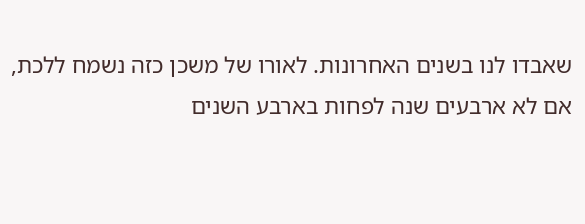שאבדו לנו בשנים האחרונות. לאורו של משכן כזה נשמח ללכת, אם לא ארבעים שנה לפחות בארבע השנים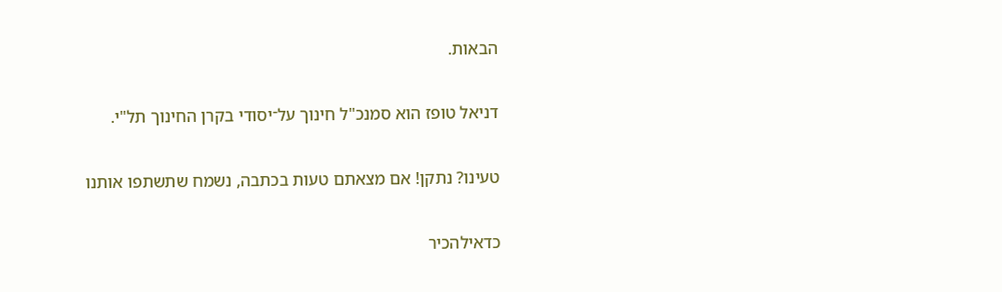הבאות.

דניאל טופז הוא סמנכ"ל חינוך על־יסודי בקרן החינוך תל"י.

טעינו? נתקן! אם מצאתם טעות בכתבה, נשמח שתשתפו אותנו

כדאילהכיר